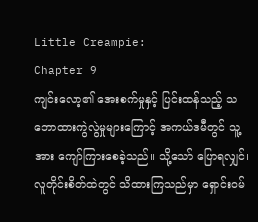Little Creampie:
Chapter 9
ကျင်းလော့၏ အေးစက်မှုနှင့် ပြင်းထန်သည့် သဘောထားကွဲလွဲမှုများကြောင့် အကယ်ဒမီတွင် သူ့အား ကျော်ကြားစေခဲ့သည်။ သို့သော် ပြောရလျှင်၊ လူတိုင်းစိတ်ထဲတွင် သိထားကြသည်မှာ ရှောင်းဝမ်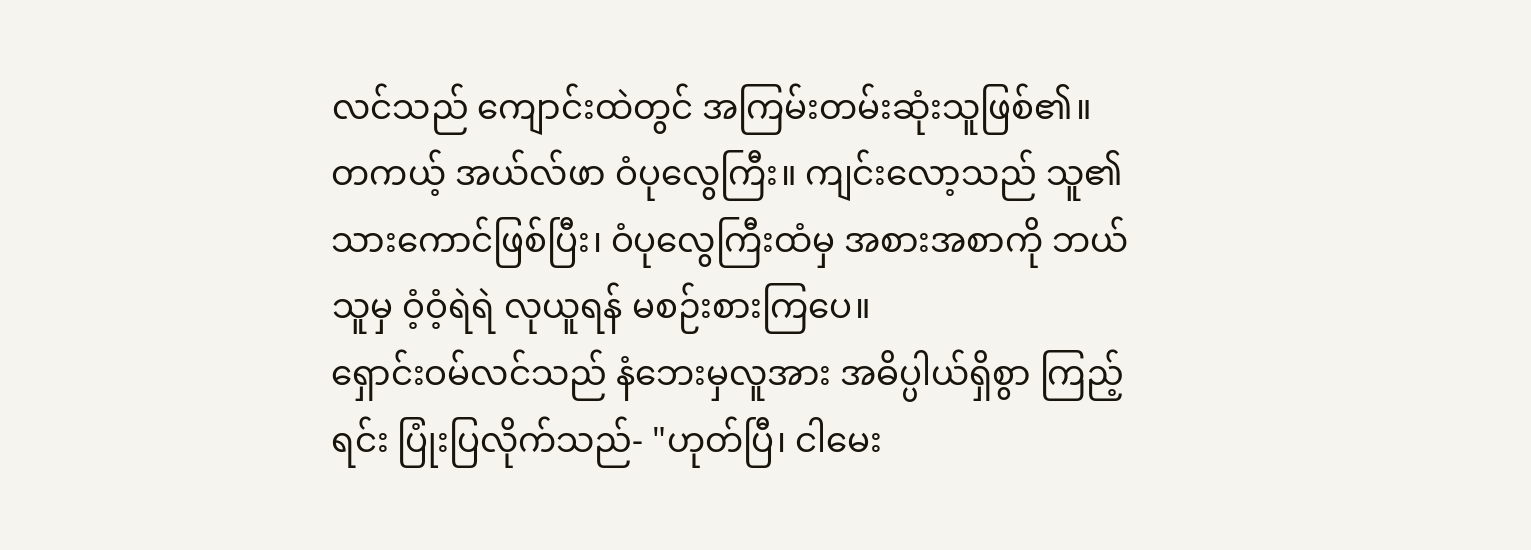လင်သည် ကျောင်းထဲတွင် အကြမ်းတမ်းဆုံးသူဖြစ်၏။
တကယ့် အယ်လ်ဖာ ဝံပုလွေကြီး။ ကျင်းလော့သည် သူ၏သားကောင်ဖြစ်ပြီး၊ ဝံပုလွေကြီးထံမှ အစားအစာကို ဘယ်သူမှ ဝံ့ဝံ့ရဲရဲ လုယူရန် မစဉ်းစားကြပေ။
ရှောင်းဝမ်လင်သည် နံဘေးမှလူအား အဓိပ္ပါယ်ရှိစွာ ကြည့်ရင်း ပြုံးပြလိုက်သည်- "ဟုတ်ပြီ၊ ငါမေး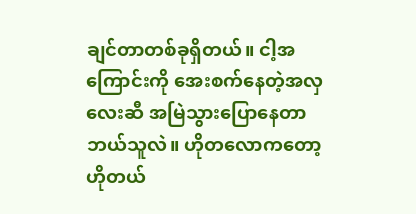ချင်တာတစ်ခုရှိတယ်။ ငါ့အကြောင်းကို အေးစက်နေတဲ့အလှလေးဆီ အမြဲသွားပြောနေတာ ဘယ်သူလဲ။ ဟိုတလောကတော့ ဟိုတယ်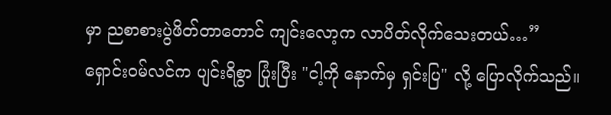မှာ ညစာစားပွဲဖိတ်တာတောင် ကျင်းလော့က လာပိတ်လိုက်သေးတယ်…”
ရှောင်းဝမ်လင်က ပျင်းရိစွာ ပြုံးပြီး "ငါ့ကို နောက်မှ ရှင်းပြ" လို့ ပြောလိုက်သည်။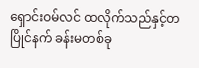ရှောင်းဝမ်လင် ထလိုက်သည်နှင့်တပြိုင်နက် ခန်းမတစ်ခု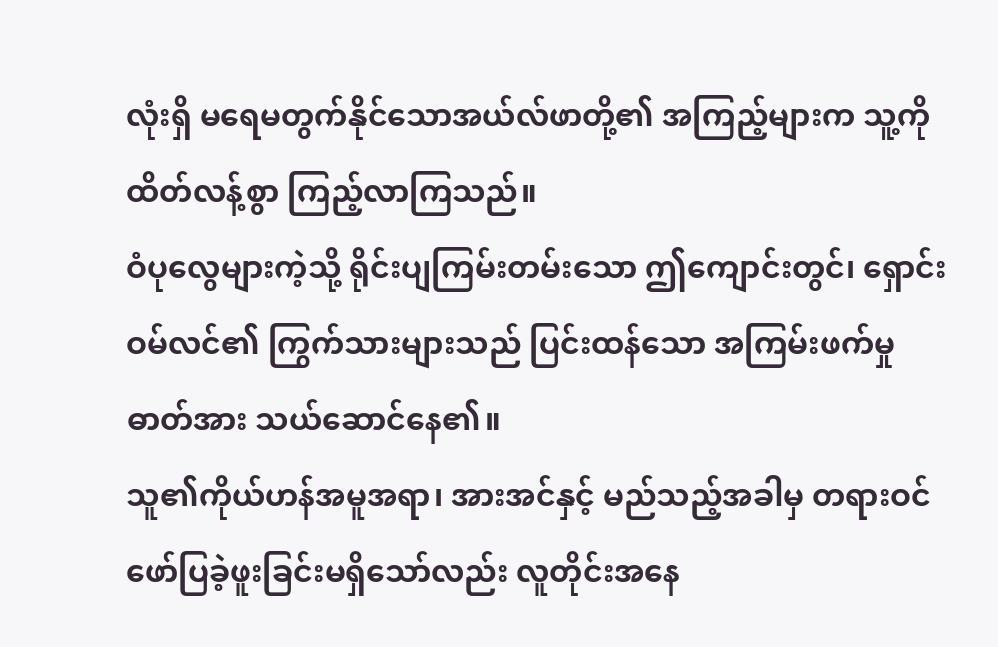လုံးရှိ မရေမတွက်နိုင်သောအယ်လ်ဖာတို့၏ အကြည့်များက သူ့ကို ထိတ်လန့်စွာ ကြည့်လာကြသည်။
ဝံပုလွေများကဲ့သို့ ရိုင်းပျကြမ်းတမ်းသော ဤကျောင်းတွင်၊ ရှောင်းဝမ်လင်၏ ကြွက်သားများသည် ပြင်းထန်သော အကြမ်းဖက်မှုဓာတ်အား သယ်ဆောင်နေ၏။
သူ၏ကိုယ်ဟန်အမူအရာ၊ အားအင်နှင့် မည်သည့်အခါမှ တရားဝင်ဖော်ပြခဲ့ဖူးခြင်းမရှိသော်လည်း လူတိုင်းအနေ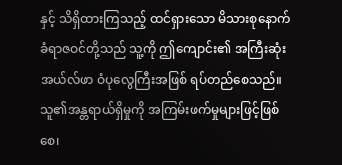နှင့် သိရှိထားကြသည့် ထင်ရှားသော မိသားစုနောက်ခံရာဇဝင်တို့သည် သူ့ကို ဤကျောင်း၏ အကြီးဆုံးအယ်လ်ဖာ ဝံပုလွေကြီးအဖြစ် ရပ်တည်စေသည်။ သူ၏အန္တရာယ်ရှိမှုကို အကြမ်းဖက်မှုများဖြင့်ဖြစ်စေ၊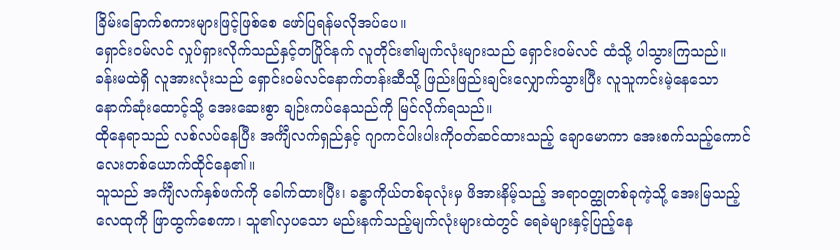ခြိမ်းခြောက်စကားများဖြင့်ဖြစ်စေ ဖော်ပြရန်မလိုအပ်ပေ။
ရှောင်းဝမ်လင် လှုပ်ရှားလိုက်သည်နှင့်တပြိုင်နက် လူတိုင်း၏မျက်လုံးများသည် ရှောင်းဝမ်လင် ထံသို့ ပါသွားကြသည်။
ခန်းမထဲရှိ လူအားလုံးသည် ရှောင်းဝမ်လင်နောက်တန်းဆီသို့ ဖြည်းဖြည်းချင်းလျှောက်သွားပြီး လူသူကင်းမဲ့နေသော နောက်ဆုံးထောင့်သို့ အေးဆေးစွာ ချဉ်းကပ်နေသည်ကို မြင်လိုက်ရသည်။
ထိုနေရာသည် လစ်လပ်နေပြီး အင်္ကျီလက်ရှည်နှင့် ဂျာကင်ပါးပါးကိုဝတ်ဆင်ထားသည့် ချောမောကာ အေးစက်သည့်ကောင်လေးတစ်ယောက်ထိုင်နေ၏။
သူသည် အင်္ကျီလက်နှစ်ဖက်ကို ခေါက်ထားပြီး၊ ခန္ဓာကိုယ်တစ်ခုလုံးမှ ဖိအားနိမ့်သည့် အရာဝတ္ထုတစ်ခုကဲ့သို့ အေးမြသည့်လေထုကို ဖြာထွက်စေကာ၊ သူ၏လှပသော မည်းနက်သည့်မျက်လုံးများထဲတွင် ရေခဲများနှင့်ပြည့်နေ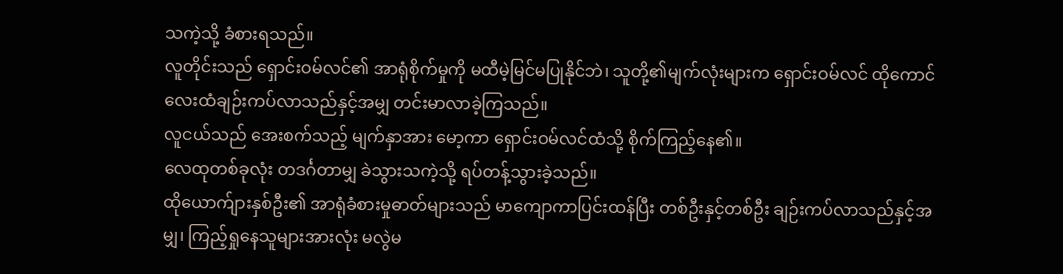သကဲ့သို့ ခံစားရသည်။
လူတိုင်းသည် ရှောင်းဝမ်လင်၏ အာရုံစိုက်မှုကို မထီမဲ့မြင်မပြုနိုင်ဘဲ၊ သူတို့၏မျက်လုံးများက ရှောင်းဝမ်လင် ထိုကောင်လေးထံချဉ်းကပ်လာသည်နှင့်အမျှ တင်းမာလာခဲ့ကြသည်။
လူငယ်သည် အေးစက်သည့် မျက်နှာအား မော့ကာ ရှောင်းဝမ်လင်ထံသို့ စိုက်ကြည့်နေ၏။
လေထုတစ်ခုလုံး တဒင်္ဂတာမျှ ခဲသွားသကဲ့သို့ ရပ်တန့်သွားခဲ့သည်။
ထိုယောက်ျားနှစ်ဦး၏ အာရုံခံစားမှုဓာတ်များသည် မာကျောကာပြင်းထန်ပြီး တစ်ဦးနှင့်တစ်ဦး ချဉ်းကပ်လာသည်နှင့်အမျှ၊ ကြည့်ရှုနေသူများအားလုံး မလွဲမ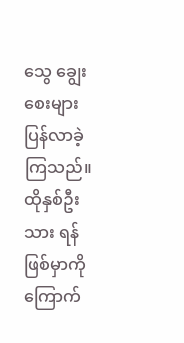သွေ ချွေးစေးများပြန်လာခဲ့ကြသည်။
ထိုနှစ်ဦးသား ရန်ဖြစ်မှာကို ကြောက်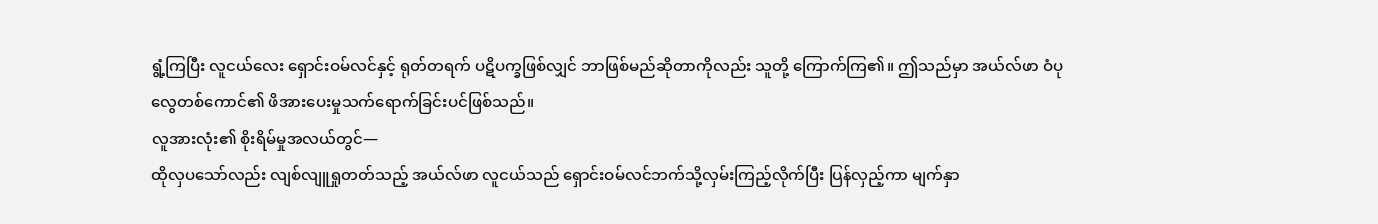ရွံ့ကြပြီး လူငယ်လေး ရှောင်းဝမ်လင်နှင့် ရုတ်တရက် ပဋိပက္ခဖြစ်လျှင် ဘာဖြစ်မည်ဆိုတာကိုလည်း သူတို့ ကြောက်ကြ၏။ ဤသည်မှာ အယ်လ်ဖာ ဝံပုလွေတစ်ကောင်၏ ဖိအားပေးမှုသက်ရောက်ခြင်းပင်ဖြစ်သည်။
လူအားလုံး၏ စိုးရိမ်မှုအလယ်တွင်—
ထိုလှပသော်လည်း လျစ်လျူရှုတတ်သည့် အယ်လ်ဖာ လူငယ်သည် ရှောင်းဝမ်လင်ဘက်သို့လှမ်းကြည့်လိုက်ပြီး ပြန်လှည့်ကာ မျက်နှာ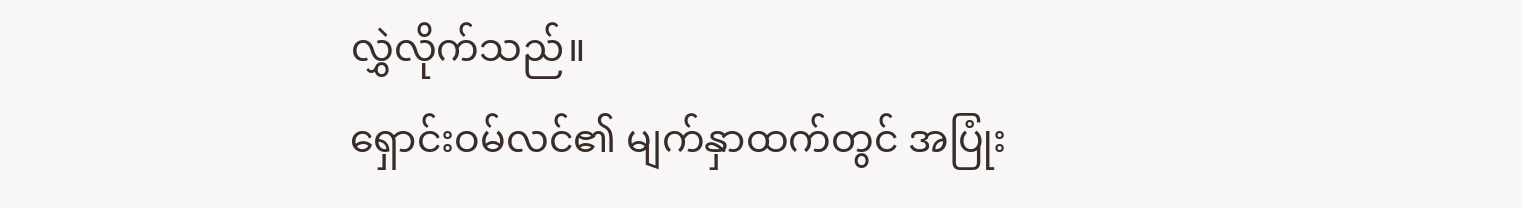လွှဲလိုက်သည်။
ရှောင်းဝမ်လင်၏ မျက်နှာထက်တွင် အပြုံး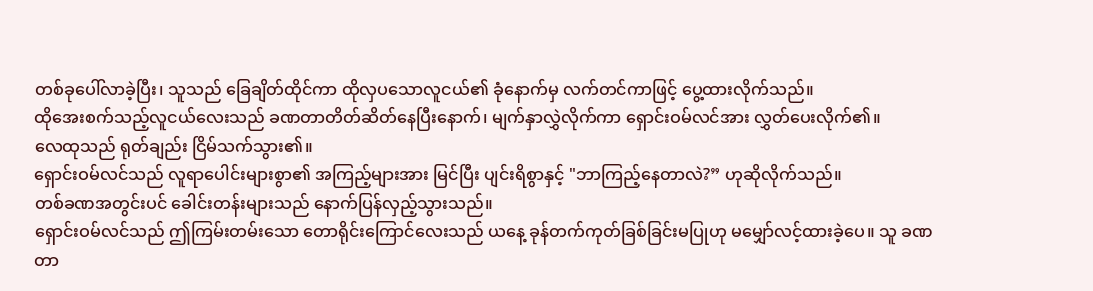တစ်ခုပေါ်လာခဲ့ပြီး၊ သူသည် ခြေချိတ်ထိုင်ကာ ထိုလှပသောလူငယ်၏ ခုံနောက်မှ လက်တင်ကာဖြင့် ပွေ့ထားလိုက်သည်။
ထိုအေးစက်သည့်လူငယ်လေးသည် ခဏတာတိတ်ဆိတ်နေပြီးနောက်၊ မျက်နှာလွှဲလိုက်ကာ ရှောင်းဝမ်လင်အား လွှတ်ပေးလိုက်၏။
လေထုသည် ရုတ်ချည်း ငြိမ်သက်သွား၏။
ရှောင်းဝမ်လင်သည် လူရာပေါင်းများစွာ၏ အကြည့်များအား မြင်ပြီး ပျင်းရိစွာနှင့် "ဘာကြည့်နေတာလဲ?” ဟုဆိုလိုက်သည်။
တစ်ခဏအတွင်းပင် ခေါင်းတန်းများသည် နောက်ပြန်လှည့်သွားသည်။
ရှောင်းဝမ်လင်သည် ဤကြမ်းတမ်းသော တောရိုင်းကြောင်လေးသည် ယနေ့ ခုန်တက်ကုတ်ခြစ်ခြင်းမပြုဟု မမျှော်လင့်ထားခဲ့ပေ။ သူ ခဏတာ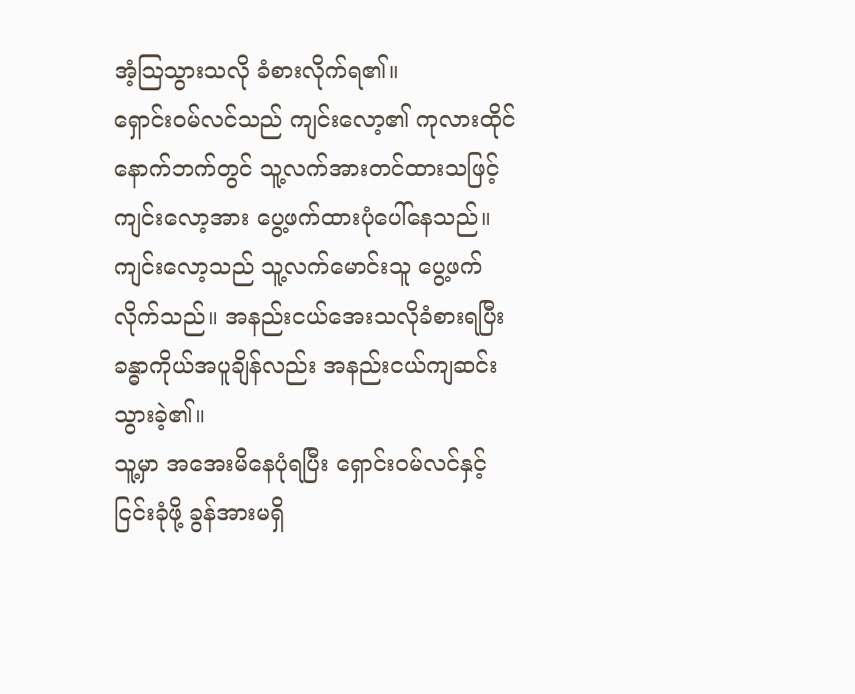အံ့သြသွားသလို ခံစားလိုက်ရ၏။
ရှောင်းဝမ်လင်သည် ကျင်းလော့၏ ကုလားထိုင်နောက်ဘက်တွင် သူ့လက်အားတင်ထားသဖြင့် ကျင်းလော့အား ပွေ့ဖက်ထားပုံပေါ်နေသည်။
ကျင်းလော့သည် သူ့လက်မောင်းသူ ပွေ့ဖက်လိုက်သည်။ အနည်းငယ်အေးသလိုခံစားရပြီး ခန္ဓာကိုယ်အပူချိန်လည်း အနည်းငယ်ကျဆင်းသွားခဲ့၏။
သူ့မှာ အအေးမိနေပုံရပြီး ရှောင်းဝမ်လင်နှင့် ငြင်းခုံဖို့ ခွန်အားမရှိ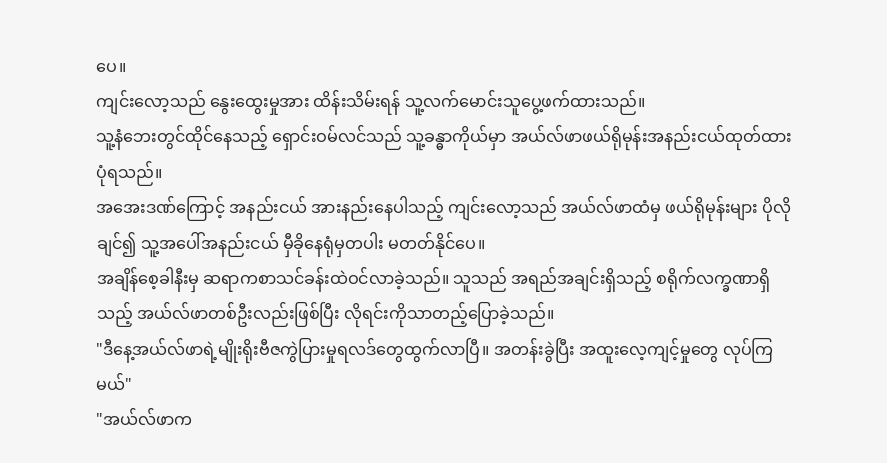ပေ။
ကျင်းလော့သည် နွေးထွေးမှုအား ထိန်းသိမ်းရန် သူ့လက်မောင်းသူပွေ့ဖက်ထားသည်။
သူ့နံဘေးတွင်ထိုင်နေသည့် ရှောင်းဝမ်လင်သည် သူ့ခန္ဓာကိုယ်မှာ အယ်လ်ဖာဖယ်ရိုမုန်းအနည်းငယ်ထုတ်ထားပုံရသည်။
အအေးဒဏ်ကြောင့် အနည်းငယ် အားနည်းနေပါသည့် ကျင်းလော့သည် အယ်လ်ဖာထံမှ ဖယ်ရိုမုန်းများ ပိုလိုချင်၍ သူ့အပေါ်အနည်းငယ် မှီခိုနေရုံမှတပါး မတတ်နိုင်ပေ။
အချိန်စေ့ခါနီးမှ ဆရာကစာသင်ခန်းထဲဝင်လာခဲ့သည်။ သူသည် အရည်အချင်းရှိသည့် စရိုက်လက္ခဏာရှိသည့် အယ်လ်ဖာတစ်ဦးလည်းဖြစ်ပြီး လိုရင်းကိုသာတည့်ပြောခဲ့သည်။
"ဒီနေ့အယ်လ်ဖာရဲ့မျိုးရိုးဗီဇကွဲပြားမှုရလဒ်တွေထွက်လာပြီ။ အတန်းခွဲပြီး အထူးလေ့ကျင့်မှုတွေ လုပ်ကြမယ်"
"အယ်လ်ဖာက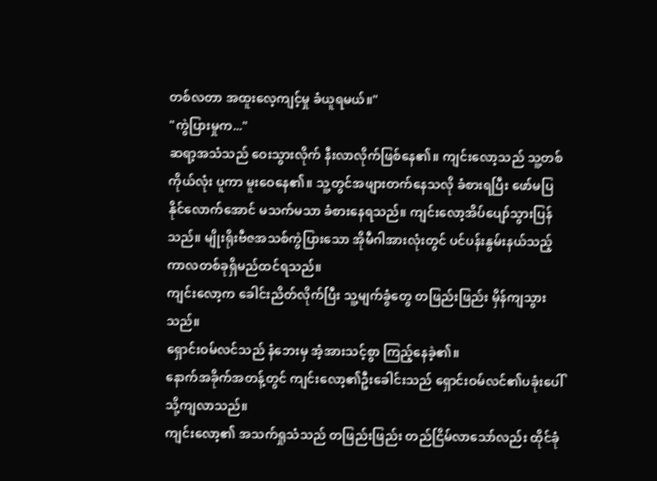တစ်လတာ အထူးလေ့ကျင့်မှု ခံယူရမယ်။"
"ကွဲပြားမှုက..."
ဆရာ့အသံသည် ဝေးသွားလိုက် နီးလာလိုက်ဖြစ်နေ၏။ ကျင်းလော့သည် သူ့တစ်ကိုယ်လုံး ပူကာ မူးဝေနေ၏။ သူ့တွင်အဖျားတက်နေသလို ခံစားရပြီး ဖော်မပြနိုင်လောက်အောင် မသက်မသာ ခံစားနေရသည်။ ကျင်းလော့အိပ်ပျော်သွားပြန်သည်။ မျိုးရိုးဗီဇအသစ်ကွဲပြားသော အိုမီဂါအားလုံးတွင် ပင်ပန်းနွမ်းနယ်သည့် ကာလတစ်ခုရှိမည်ထင်ရသည်။
ကျင်းလော့က ခေါင်းညိတ်လိုက်ပြီး သူ့မျက်ခွံတွေ တဖြည်းဖြည်း မှိန်ကျသွားသည်။
ရှောင်းဝမ်လင်သည် နံဘေးမှ အံ့အားသင့်စွာ ကြည့်နေခဲ့၏။
နောက်အခိုက်အတန့်တွင် ကျင်းလော့၏ဦးခေါင်းသည် ရှောင်းဝမ်လင်၏ပခုံးပေါ်သို့ကျလာသည်။
ကျင်းလော့၏ အသက်ရှုသံသည် တဖြည်းဖြည်း တည်ငြိမ်လာသော်လည်း ထိုင်ခုံ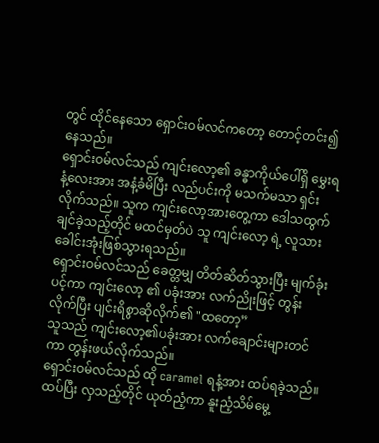တွင် ထိုင်နေသော ရှောင်းဝမ်လင်ကတော့ တောင့်တင်း၍နေသည်။
ရှောင်းဝမ်လင်သည် ကျင်းလော့၏ ခန္ဓာကိုယ်ပေါ်ရှိ မွှေးရနံ့လေးအား အနံ့ခံမိပြီး လည်ပင်းကို မသက်မသာ ရှင်းလိုက်သည်။ သူက ကျင်းလော့အားတွေ့ကာ ဒေါသထွက်ချင်ခဲ့သည့်တိုင် မထင်မှတ်ပဲ သူ ကျင်းလော့ ရဲ့ လူသားခေါင်းအုံးဖြစ်သွားရသည်။
ရှောင်းဝမ်လင်သည် ခေတ္တမျှ တိတ်ဆိတ်သွားပြီး မျက်ခုံးပင့်ကာ ကျင်းလော့ ၏ ပခုံးအား လက်ညိုးဖြင့် တွန်းလိုက်ပြီး ပျင်းရိစွာဆိုလိုက်၏ "ထတော့”
သူသည် ကျင်းလော့၏ပခုံးအား လက်ချောင်းများတင်ကာ တွန်းဖယ်လိုက်သည်။
ရှောင်းဝမ်လင်သည် ထို caramel ရနံ့အား ထပ်ရခဲ့သည်။ ထပ်ပြီး လှသည့်တိုင် ယုတ်ညံ့ကာ နူးညံ့သိမ်မွေ့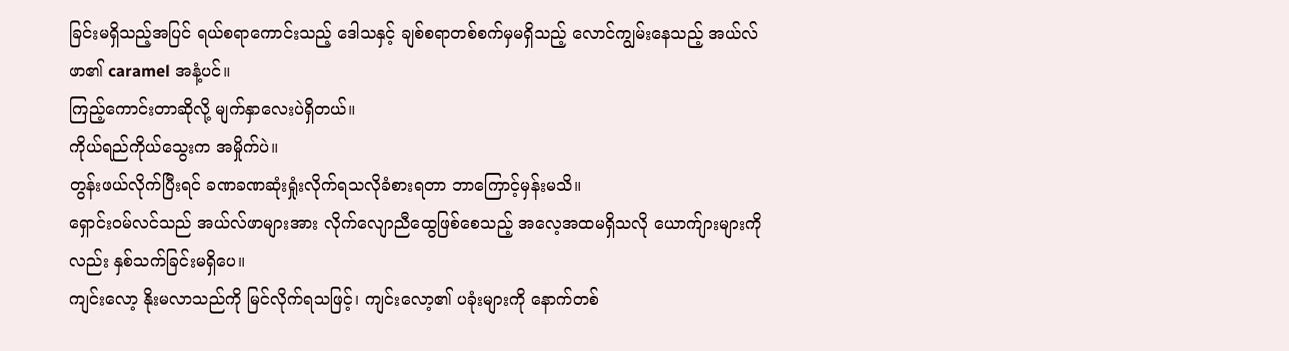ခြင်းမရှိသည့်အပြင် ရယ်စရာကောင်းသည့် ဒေါသနှင့် ချစ်စရာတစ်စက်မှမရှိသည့် လောင်ကျွမ်းနေသည့် အယ်လ်ဖာ၏ caramel အနံ့ပင်။
ကြည့်ကောင်းတာဆိုလို့ မျက်နှာလေးပဲရှိတယ်။
ကိုယ်ရည်ကိုယ်သွေးက အမှိုက်ပဲ။
တွန်းဖယ်လိုက်ပြီးရင် ခဏခဏဆုံးရှုံးလိုက်ရသလိုခံစားရတာ ဘာကြောင့်မှန်းမသိ။
ရှောင်းဝမ်လင်သည် အယ်လ်ဖာများအား လိုက်လျောညီထွေဖြစ်စေသည့် အလေ့အထမရှိသလို ယောက်ျားများကိုလည်း နှစ်သက်ခြင်းမရှိပေ။
ကျင်းလော့ နိုးမလာသည်ကို မြင်လိုက်ရသဖြင့်၊ ကျင်းလော့၏ ပခုံးများကို နောက်တစ်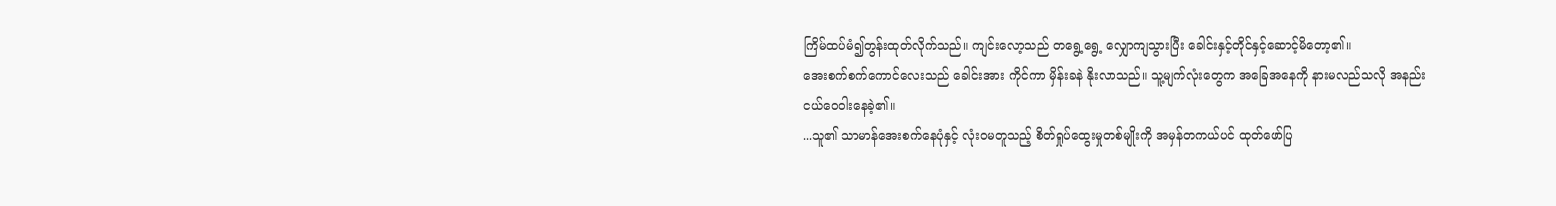ကြိမ်ထပ်မံ၍တွန်းထုတ်လိုက်သည်။ ကျင်းလော့သည် တရွေ့ရွေ့ လျှောကျသွားပြီး ခေါင်းနှင့်တိုင်နှင့်ဆောင့်မိတော့၏။
အေးစက်စက်ကောင်လေးသည် ခေါင်းအား ကိုင်ကာ မှိန်းခနဲ နိုးလာသည်။ သူ့မျက်လုံးတွေက အခြေအနေကို နားမလည်သလို အနည်းငယ်ဝေဝါးနေခဲ့၏။
...သူ၏ သာမာန်အေးစက်နေပုံနှင့် လုံးဝမတူသည့် စိတ်ရှုပ်ထွေးမှုတစ်မျိုးကို အမှန်တကယ်ပင် ထုတ်ဖော်ပြ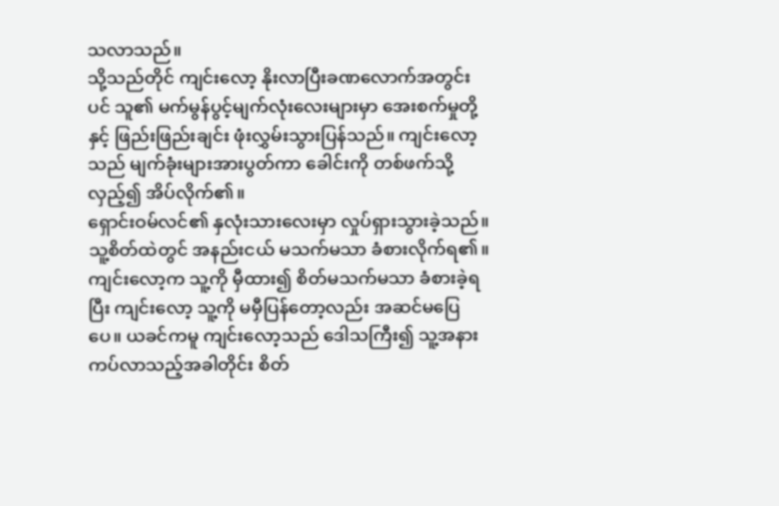သလာသည်။
သို့သည်တိုင် ကျင်းလော့ နိုးလာပြီးခဏလောက်အတွင်းပင် သူ၏ မက်မွန်ပွင့်မျက်လုံးလေးများမှာ အေးစက်မှုတို့နှင့် ဖြည်းဖြည်းချင်း ဖုံးလွှမ်းသွားပြန်သည်။ ကျင်းလော့သည် မျက်ခုံးများအားပွတ်ကာ ခေါင်းကို တစ်ဖက်သို့လှည့်၍ အိပ်လိုက်၏။
ရှောင်းဝမ်လင်၏ နှလုံးသားလေးမှာ လှုပ်ရှားသွားခဲ့သည်။
သူ့စိတ်ထဲတွင် အနည်းငယ် မသက်မသာ ခံစားလိုက်ရ၏။ ကျင်းလော့က သူ့ကို မှီထား၍ စိတ်မသက်မသာ ခံစားခဲ့ရပြီး ကျင်းလော့ သူ့ကို မမှီပြန်တော့လည်း အဆင်မပြေပေ။ ယခင်ကမူ ကျင်းလော့သည် ဒေါသကြီး၍ သူ့အနားကပ်လာသည့်အခါတိုင်း စိတ်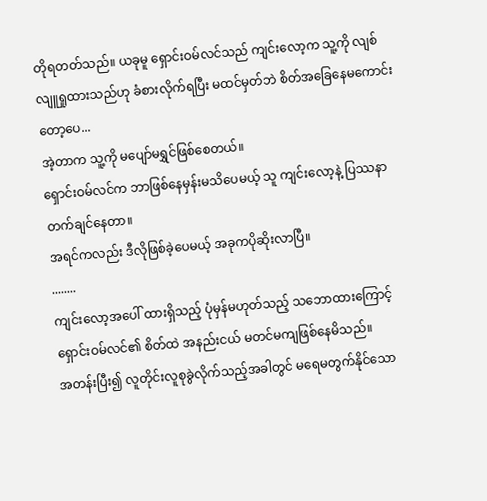တိုရတတ်သည်။ ယခုမူ ရှောင်းဝမ်လင်သည် ကျင်းလော့က သူ့ကို လျစ်လျူရှုထားသည်ဟု ခံစားလိုက်ရပြီး မထင်မှတ်ဘဲ စိတ်အခြေနေမကောင်းတော့ပေ...
အဲ့တာက သူ့ကို မပျော်မရွှင်ဖြစ်စေတယ်။
ရှောင်းဝမ်လင်က ဘာဖြစ်နေမှန်းမသိပေမယ့် သူ ကျင်းလော့နဲ့ ပြဿနာတက်ချင်နေတာ။
အရင်ကလည်း ဒီလိုဖြစ်ခဲ့ပေမယ့် အခုကပိုဆိုးလာပြီ။
........
ကျင်းလော့အပေါ် ထားရှိသည့် ပုံမှန်မဟုတ်သည့် သဘောထားကြောင့် ရှောင်းဝမ်လင်၏ စိတ်ထဲ အနည်းငယ် မတင်မကျဖြစ်နေမိသည်။
အတန်းပြီး၍ လူတိုင်းလူစုခွဲလိုက်သည့်အခါတွင် မရေမတွက်နိုင်သော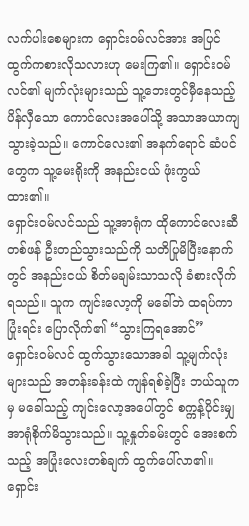လက်ပါးစေများက ရှောင်းဝမ်လင်အား အပြင်ထွက်ကစားလိုသလားဟု မေးကြ၏။ ရှောင်းဝမ်လင်၏ မျက်လုံးများသည် သူ့ဘေးတွင်မှီနေသည့် ပိန်လှီသော ကောင်လေးအပေါ်သို့ အသာအယာကျသွားခဲ့သည်။ ကောင်လေး၏ အနက်ရောင် ဆံပင်တွေက သူ့မေးရိုးကို အနည်းငယ် ဖုံးကွယ်ထား၏။
ရှောင်းဝမ်လင်သည် သူ့အာရုံက ထိုကောင်လေးဆီတစ်ဖန် ဦးတည်သွားသည်ကို သတိပြုမိပြီးနောက်တွင် အနည်းငယ် စိတ်မချမ်းသာသလို ခံစားလိုက်ရသည်။ သူက ကျင်းလော့ကို မခေါ်ဘဲ ထရပ်ကာ ပြုံးရင်း ပြောလိုက်၏ “သွားကြရအောင်”
ရှောင်းဝမ်လင် ထွက်သွားသောအခါ သူ့မျက်လုံးများသည် အတန်းခန်းထဲ ကျန်ရစ်ခဲ့ပြီး ဘယ်သူကမှ မခေါ်သည့် ကျင်းလော့အပေါ်တွင် စက္ကန့်ပိုင်းမျှ အာရုံစိုက်မိသွားသည်။ သူ့နှုတ်ခမ်းတွင် အေးစက်သည့် အပြုံးလေးတစ်ချက် ထွက်ပေါ်လာ၏။
ရှောင်း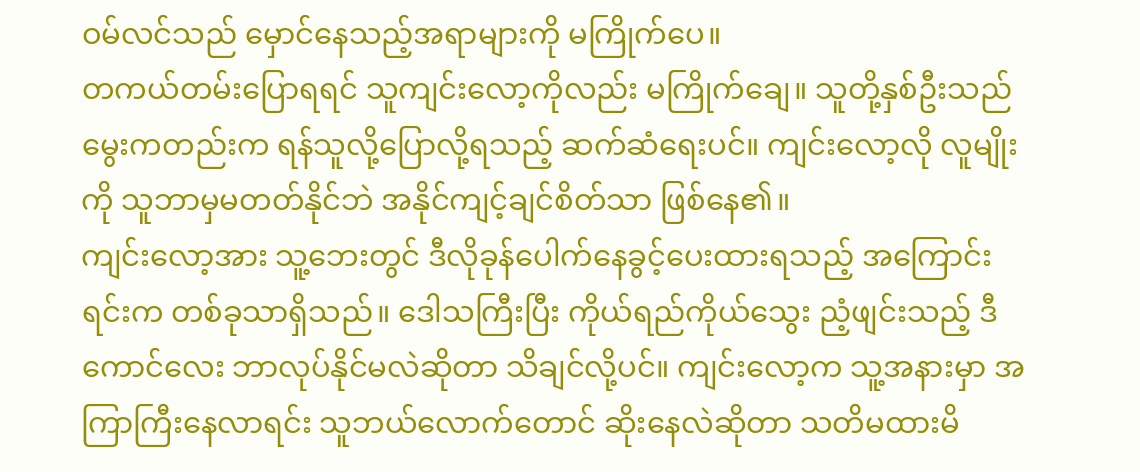ဝမ်လင်သည် မှောင်နေသည့်အရာများကို မကြိုက်ပေ။
တကယ်တမ်းပြောရရင် သူကျင်းလော့ကိုလည်း မကြိုက်ချေ။ သူတို့နှစ်ဦးသည် မွေးကတည်းက ရန်သူလို့ပြောလို့ရသည့် ဆက်ဆံရေးပင်။ ကျင်းလော့လို လူမျိုးကို သူဘာမှမတတ်နိုင်ဘဲ အနိုင်ကျင့်ချင်စိတ်သာ ဖြစ်နေ၏။
ကျင်းလော့အား သူ့ဘေးတွင် ဒီလိုခုန်ပေါက်နေခွင့်ပေးထားရသည့် အကြောင်းရင်းက တစ်ခုသာရှိသည်။ ဒေါသကြီးပြီး ကိုယ်ရည်ကိုယ်သွေး ညံ့ဖျင်းသည့် ဒီကောင်လေး ဘာလုပ်နိုင်မလဲဆိုတာ သိချင်လို့ပင်။ ကျင်းလော့က သူ့အနားမှာ အကြာကြီးနေလာရင်း သူဘယ်လောက်တောင် ဆိုးနေလဲဆိုတာ သတိမထားမိ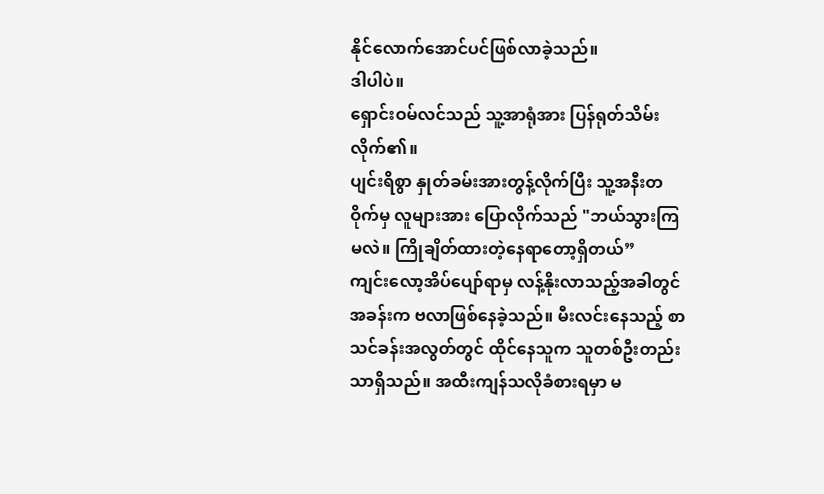နိုင်လောက်အောင်ပင်ဖြစ်လာခဲ့သည်။
ဒါပါပဲ။
ရှောင်းဝမ်လင်သည် သူ့အာရုံအား ပြန်ရုတ်သိမ်းလိုက်၏။
ပျင်းရိစွာ နှုတ်ခမ်းအားတွန့်လိုက်ပြီး သူ့အနီးတဝိုက်မှ လူများအား ပြောလိုက်သည် "ဘယ်သွားကြမလဲ။ ကြိုချိတ်ထားတဲ့နေရာတော့ရှိတယ်”
ကျင်းလော့အိပ်ပျော်ရာမှ လန့်နိုးလာသည့်အခါတွင် အခန်းက ဗလာဖြစ်နေခဲ့သည်။ မီးလင်းနေသည့် စာသင်ခန်းအလွတ်တွင် ထိုင်နေသူက သူတစ်ဦးတည်းသာရှိသည်။ အထီးကျန်သလိုခံစားရမှာ မ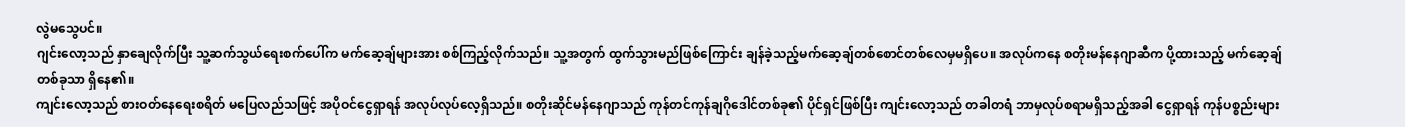လွဲမသွေပင်။
ဂျင်းလော့သည် နှာချေလိုက်ပြီး သူ့ဆက်သွယ်ရေးစက်ပေါ်က မက်ဆေ့ချ်များအား စစ်ကြည့်လိုက်သည်။ သူ့အတွက် ထွက်သွားမည်ဖြစ်ကြောင်း ချန်ခဲ့သည့်မက်ဆေ့ချ်တစ်စောင်တစ်လေမှမရှိပေ။ အလုပ်ကနေ စတိုးမန်နေဂျာဆီက ပို့ထားသည့် မက်ဆေ့ချ်တစ်ခုသာ ရှိနေ၏။
ကျင်းလော့သည် စားဝတ်နေရေးစရိတ် မပြေလည်သဖြင့် အပိုဝင်ငွေရှာရန် အလုပ်လုပ်လေ့ရှိသည်။ စတိုးဆိုင်မန်နေဂျာသည် ကုန်တင်ကုန်ချဂိုဒေါင်တစ်ခု၏ ပိုင်ရှင်ဖြစ်ပြီး ကျင်းလော့သည် တခါတရံ ဘာမှလုပ်စရာမရှိသည့်အခါ ငွေရှာရန် ကုန်ပစ္စည်းများ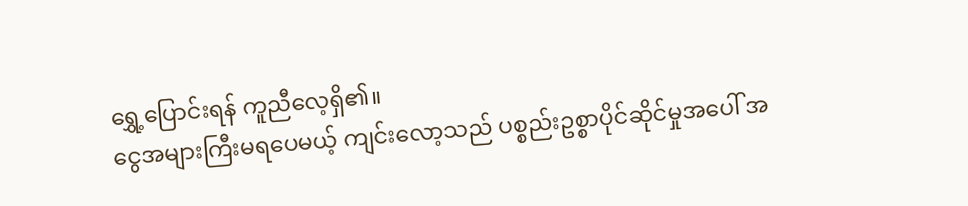ရွှေ့ပြောင်းရန် ကူညီလေ့ရှိ၏။
ငွေအများကြီးမရပေမယ့် ကျင်းလော့သည် ပစ္စည်းဥစ္စာပိုင်ဆိုင်မှုအပေါ် အ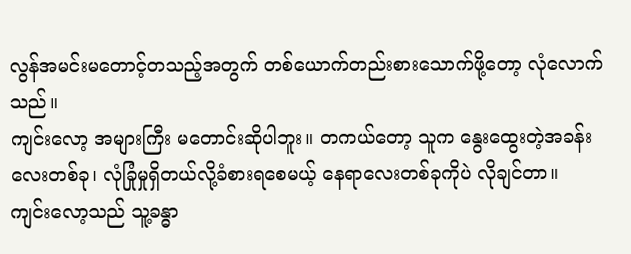လွန်အမင်းမတောင့်တသည့်အတွက် တစ်ယောက်တည်းစားသောက်ဖို့တော့ လုံလောက်သည်။
ကျင်းလော့ အများကြီး မတောင်းဆိုပါဘူး။ တကယ်တော့ သူက နွေးထွေးတဲ့အခန်းလေးတစ်ခု၊ လုံခြုံမှုရှိတယ်လို့ခံစားရစေမယ့် နေရာလေးတစ်ခုကိုပဲ လိုချင်တာ။
ကျင်းလော့သည် သူ့ခန္ဓာ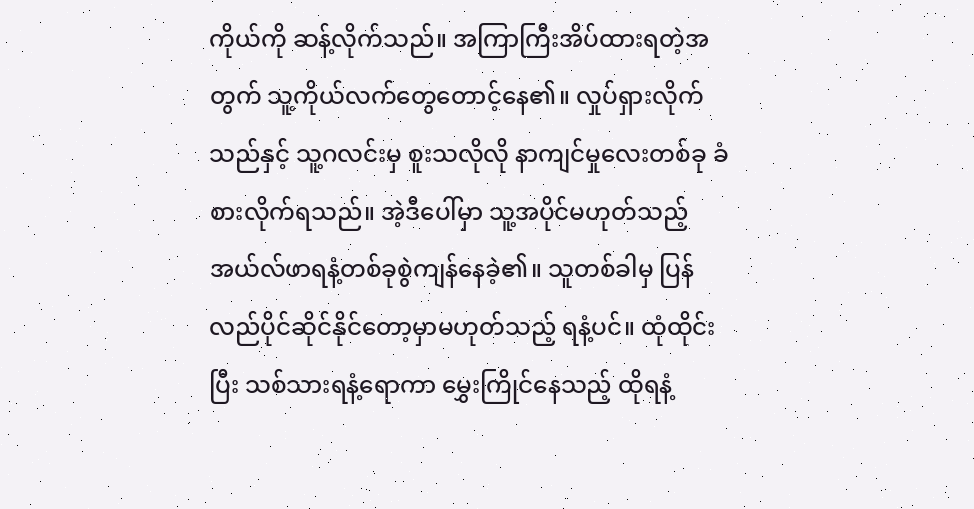ကိုယ်ကို ဆန့်လိုက်သည်။ အကြာကြီးအိပ်ထားရတဲ့အတွက် သူ့ကိုယ်လက်တွေတောင့်နေ၏။ လှုပ်ရှားလိုက်သည်နှင့် သူ့ဂလင်းမှ စူးသလိုလို နာကျင်မှုလေးတစ်ခု ခံစားလိုက်ရသည်။ အဲ့ဒီပေါ်မှာ သူ့အပိုင်မဟုတ်သည့် အယ်လ်ဖာရနံ့တစ်ခုစွဲကျန်နေခဲ့၏။ သူတစ်ခါမှ ပြန်လည်ပိုင်ဆိုင်နိုင်တော့မှာမဟုတ်သည့် ရနံ့ပင်။ ထုံထိုင်းပြီး သစ်သားရနံ့ရောကာ မွှေးကြိုင်နေသည့် ထိုရနံ့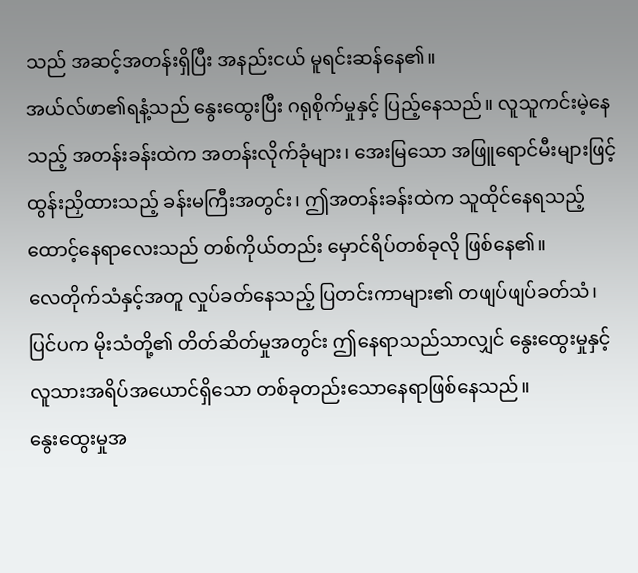သည် အဆင့်အတန်းရှိပြီး အနည်းငယ် မူရင်းဆန်နေ၏။
အယ်လ်ဖာ၏ရနံ့သည် နွေးထွေးပြီး ဂရုစိုက်မှုနှင့် ပြည့်နေသည်။ လူသူကင်းမဲ့နေသည့် အတန်းခန်းထဲက အတန်းလိုက်ခုံများ၊ အေးမြသော အဖြူရောင်မီးများဖြင့် ထွန်းညှိထားသည့် ခန်းမကြီးအတွင်း၊ ဤအတန်းခန်းထဲက သူထိုင်နေရသည့် ထောင့်နေရာလေးသည် တစ်ကိုယ်တည်း မှောင်ရိပ်တစ်ခုလို ဖြစ်နေ၏။
လေတိုက်သံနှင့်အတူ လှုပ်ခတ်နေသည့် ပြတင်းကာများ၏ တဖျပ်ဖျပ်ခတ်သံ၊ ပြင်ပက မိုးသံတို့၏ တိတ်ဆိတ်မှုအတွင်း ဤနေရာသည်သာလျှင် နွေးထွေးမှုနှင့် လူသားအရိပ်အယောင်ရှိသော တစ်ခုတည်းသောနေရာဖြစ်နေသည်။
နွေးထွေးမှုအ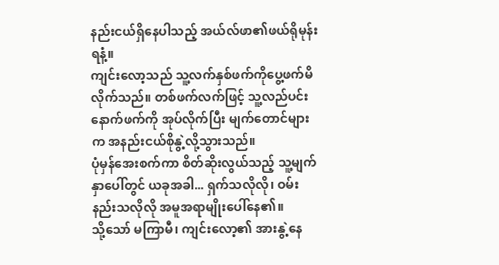နည်းငယ်ရှိနေပါသည့် အယ်လ်ဖာ၏ဖယ်ရိုမုန်းရနံ့။
ကျင်းလော့သည် သူ့လက်နှစ်ဖက်ကိုပွေ့ဖက်မိလိုက်သည်။ တစ်ဖက်လက်ဖြင့် သူ့လည်ပင်းနောက်ဖက်ကို အုပ်လိုက်ပြီး မျက်တောင်များက အနည်းငယ်စိုနွဲ့လို့သွားသည်။
ပုံမှန်အေးစက်ကာ စိတ်ဆိုးလွယ်သည့် သူ့မျက်နှာပေါ်တွင် ယခုအခါ... ရှက်သလိုလို၊ ဝမ်းနည်းသလိုလို အမူအရာမျိုးပေါ်နေ၏။
သို့သော် မကြာမီ၊ ကျင်းလော့၏ အားနွဲ့နေ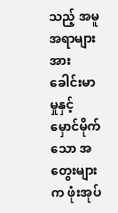သည့် အမူအရာများအား ခေါင်းမာမှုနှင့် မှောင်မိုက်သော အတွေးများက ဖုံးအုပ်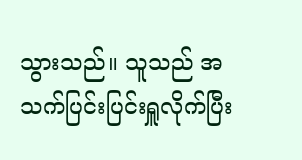သွားသည်။ သူသည် အသက်ပြင်းပြင်းရှူလိုက်ပြီး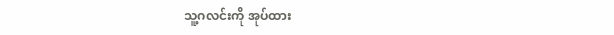သူ့ဂလင်းကို အုပ်ထား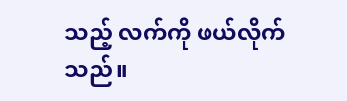သည့် လက်ကို ဖယ်လိုက်သည်။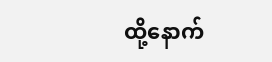ထို့နောက်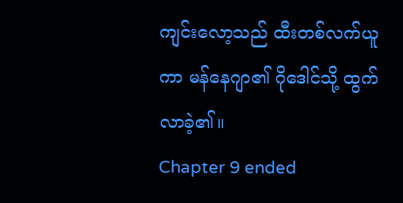ကျင်းလော့သည် ထီးတစ်လက်ယူကာ မန်နေဂျာ၏ ဂိုဒေါင်သို့ ထွက်လာခဲ့၏။
Chapter 9 ended